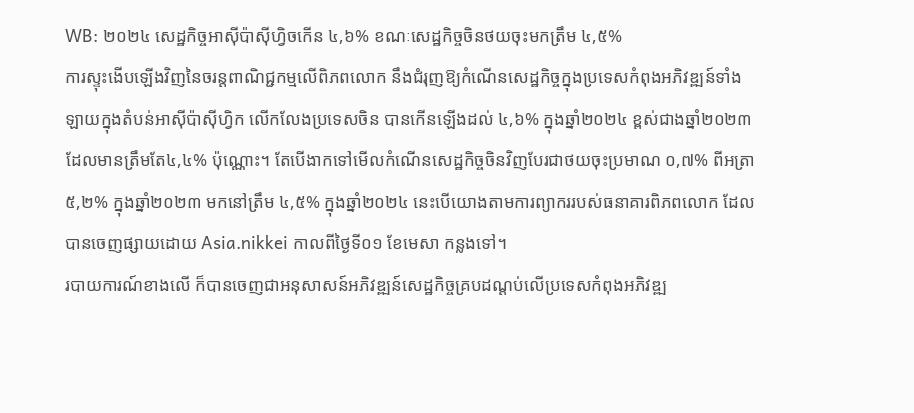WB: ២០២៤ សេដ្ឋកិច្ចអាស៊ីប៉ាស៊ីហិ្វចកើន ៤,៦% ខណៈសេដ្ឋកិច្ចចិនថយចុះមកត្រឹម ៤,៥%
ការស្ទុះងើបឡើងវិញនៃចរន្តពាណិជ្ជកម្មលើពិភពលោក នឹងជំរុញឱ្យកំណើនសេដ្ឋកិច្ចក្នុងប្រទេសកំពុងអភិវឌ្ឍន៍ទាំងឡាយក្នុងតំបន់អាស៊ីប៉ាស៊ីហ្វិក លើកលែងប្រទេសចិន បានកើនឡើងដល់ ៤,៦% ក្នុងឆ្នាំ២០២៤ ខ្ពស់ជាងឆ្នាំ២០២៣ ដែលមានត្រឹមតែ៤,៤% ប៉ុណ្ណោះ។ តែបើងាកទៅមើលកំណើនសេដ្ឋកិច្ចចិនវិញបែរជាថយចុះប្រមាណ ០,៧% ពីអត្រា ៥,២% ក្នុងឆ្នាំ២០២៣ មកនៅត្រឹម ៤,៥% ក្នុងឆ្នាំ២០២៤ នេះបើយោងតាមការព្យាកររបស់ធនាគារពិភពលោក ដែលបានចេញផ្សាយដោយ Asia.nikkei កាលពីថ្ងៃទី០១ ខែមេសា កន្លងទៅ។
របាយការណ៍ខាងលើ ក៏បានចេញជាអនុសាសន៍អភិវឌ្ឍន៍សេដ្ឋកិច្ចគ្របដណ្តប់លើប្រទេសកំពុងអភិវឌ្ឍ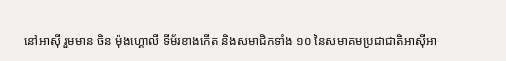នៅអាស៊ី រួមមាន ចិន ម៉ុងហ្គោលី ទីម័រខាងកើត និងសមាជិកទាំង ១០ នៃសមាគមប្រជាជាតិអាស៊ីអា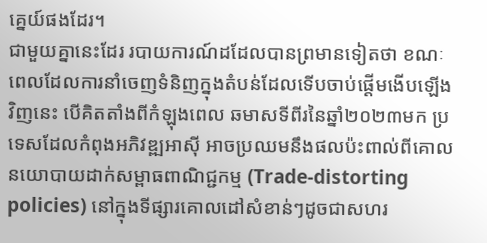គ្នេយ៍ផងដែរ។
ជាមួយគ្នានេះដែរ របាយការណ៍ដដែលបានព្រមានទៀតថា ខណៈពេលដែលការនាំចេញទំនិញក្នុងតំបន់ដែលទើបចាប់ផ្តើមងើបឡើងវិញនេះ បើគិតតាំងពីកំឡុងពេល ឆមាសទីពីរនៃឆ្នាំ២០២៣មក ប្រទេសដែលកំពុងអភិវឌ្ឍអាស៊ី អាចប្រឈមនឹងផលប៉ះពាល់ពីគោលនយោបាយដាក់សម្ពាធពាណិជ្ជកម្ម (Trade-distorting policies) នៅក្នុងទីផ្សារគោលដៅសំខាន់ៗដូចជាសហរ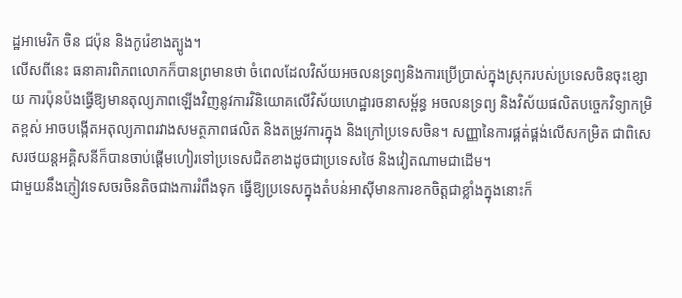ដ្ឋអាមេរិក ចិន ជប៉ុន និងកូរ៉េខាងត្បូង។
លើសពីនេះ ធនាគារពិភពលោកក៏បានព្រមានថា ចំពេលដែលវិស័យអចលនទ្រព្យនិងការប្រើប្រាស់ក្នុងស្រុករបស់ប្រទេសចិនចុះខ្សោយ ការប៉ុនប៉ងធ្វើឱ្យមានតុល្យភាពឡើងវិញនូវការវិនិយោគលើវិស័យហេដ្ឋារចនាសម្ព័ន្ធ អចលនទ្រព្យ និងវិស័យផលិតបច្ចេកវិទ្យាកម្រិតខ្ពស់ អាចបង្កើតអតុល្យភាពរវាងសមត្ថភាពផលិត និងតម្រូវការក្នុង និងក្រៅប្រទេសចិន។ សញ្ញានៃការផ្គត់ផ្គង់លើសកម្រិត ជាពិសេសរថយន្តអគ្គិសនីក៏បានចាប់ផ្តើមហៀរទៅប្រទេសជិតខាងដូចជាប្រទេសថៃ និងវៀតណាមជាដើម។
ជាមួយនឹងភ្ញៀវទេសចរចិនតិចជាងការរំពឹងទុក ធ្វើឱ្យប្រទេសក្នុងតំបន់អាស៊ីមានការខកចិត្តជាខ្លាំងក្នុងនោះក៏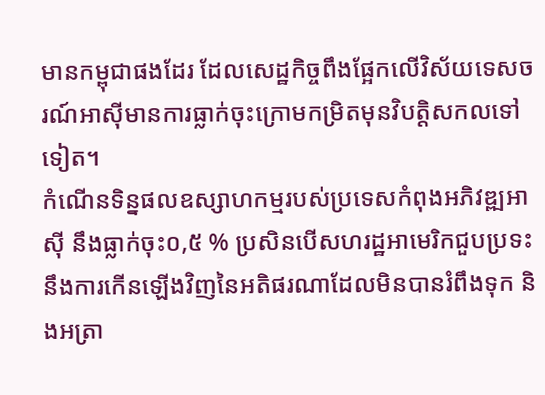មានកម្ពុជាផងដែរ ដែលសេដ្ឋកិច្ចពឹងផ្អែកលើវិស័យទេសចរណ៍អាស៊ីមានការធ្លាក់ចុះក្រោមកម្រិតមុនវិបត្តិសកលទៅទៀត។
កំណើនទិន្នផលឧស្សាហកម្មរបស់ប្រទេសកំពុងអភិវឌ្ឍអាស៊ី នឹងធ្លាក់ចុះ០,៥ % ប្រសិនបើសហរដ្ឋអាមេរិកជួបប្រទះនឹងការកើនឡើងវិញនៃអតិផរណាដែលមិនបានរំពឹងទុក និងអត្រា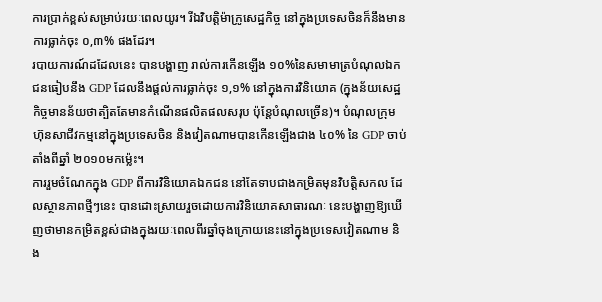ការប្រាក់ខ្ពស់សម្រាប់រយៈពេលយូរ។ រីឯវិបត្តិម៉ាក្រូសេដ្ឋកិច្ច នៅក្នុងប្រទេសចិនក៏នឹងមានការធ្លាក់ចុះ ០,៣% ផងដែរ។
របាយការណ៍ដដែលនេះ បានបង្ហាញ រាល់ការកើនឡើង ១០%នៃសមាមាត្របំណុលឯកជនធៀបនឹង GDP ដែលនឹងផ្តល់ការធ្លាក់ចុះ ១,១% នៅក្នុងការវិនិយោគ (ក្នុងន័យសេដ្ឋកិច្ចមានន័យថាត្បិតតែមានកំណើនផលិតផលសរុប ប៉ុន្តែបំណុលច្រើន)។ បំណុលក្រុមហ៊ុនសាជីវកម្មនៅក្នុងប្រទេសចិន និងវៀតណាមបានកើនឡើងជាង ៤០% នៃ GDP ចាប់តាំងពីឆ្នាំ ២០១០មកម្ល៉េះ។
ការរួមចំណែកក្នុង GDP ពីការវិនិយោគឯកជន នៅតែទាបជាងកម្រិតមុនវិបត្តិសកល ដែលស្ថានភាពថ្មីៗនេះ បានដោះស្រាយរួចដោយការវិនិយោគសាធារណៈ នេះបង្ហាញឱ្យឃើញថាមានកម្រិតខ្ពស់ជាងក្នុងរយៈពេលពីរឆ្នាំចុងក្រោយនេះនៅក្នុងប្រទេសវៀតណាម និង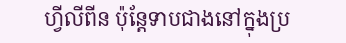ហ្វីលីពីន ប៉ុន្តែទាបជាងនៅក្នុងប្រ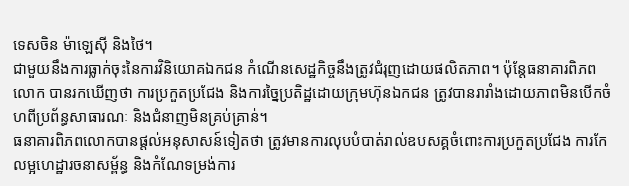ទេសចិន ម៉ាឡេស៊ី និងថៃ។
ជាមួយនឹងការធ្លាក់ចុះនៃការវិនិយោគឯកជន កំណើនសេដ្ឋកិច្ចនឹងត្រូវជំរុញដោយផលិតភាព។ ប៉ុន្តែធនាគារពិភពលោក បានរកឃើញថា ការប្រកួតប្រជែង និងការច្នៃប្រតិដ្ឋដោយក្រុមហ៊ុនឯកជន ត្រូវបានរារាំងដោយភាពមិនបើកចំហពីប្រព័ន្ធសាធារណៈ និងជំនាញមិនគ្រប់គ្រាន់។
ធនាគារពិភពលោកបានផ្តល់អនុសាសន៍ទៀតថា ត្រូវមានការលុបបំបាត់រាល់ឧបសគ្គចំពោះការប្រកួតប្រជែង ការកែលម្អហេដ្ឋារចនាសម្ព័ន្ធ និងកំណែទម្រង់ការ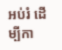អប់រំ ដើម្បីកា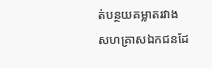ត់បន្ថយគម្លាតរវាងសហគ្រាសឯកជនដែ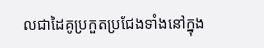លជាដៃគូប្រកួតប្រជែងទាំងនៅក្នុង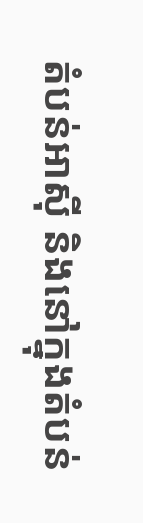តំបន់អាស៊ី និងនៅក្នុងតំបន់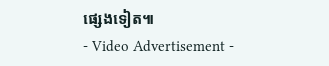ផ្សេងទៀត៕
- Video Advertisement -